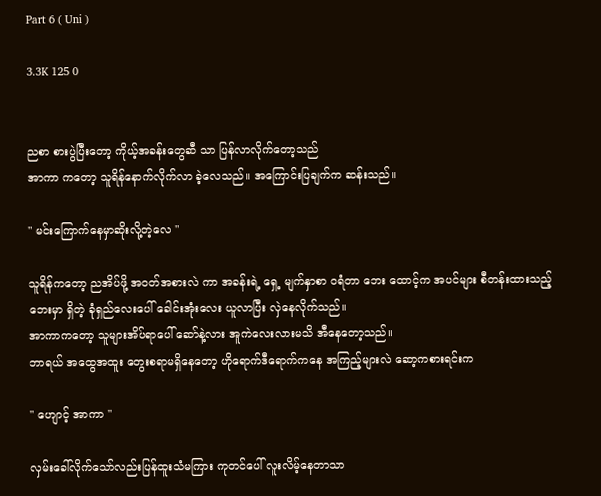Part 6 ( Uni )

3.3K 125 0


ညစာ စားပွဲပြီးတော့ ကိုယ့်အခန်းတွေဆီ သာ ပြန်လာလိုက်တော့သည်
အာကာ ကတော့ သူရိန်နောက်လိုက်လာ ခဲ့လေသည်။ အကြောင်းပြချက်က ဆန်းသည်။

" မင်းကြောက်နေမှာဆိုးလို့တဲ့လေ "

သူရိန်ကတော့ ညအိပ်ဖို့ အဝတ်အစားလဲ ကာ အခန်းရဲ့ ရှေ့ မျက်နှာစာ ဝရံတာ ဘေး ထောင့်က အပင်များ စီတန်းထားသည့်ဘေးမှာ ရှိတဲ့ ခုံရှည်လေးပေါ် ခေါင်းအုံးလေး ယူလာပြီး လှဲနေလိုက်သည်။
အာကာကတော့ သူများအိပ်ရာပေါ် ဆော်နဲ့လား အူကဲလေးလားမသိ အီနေတော့သည်။
ဘာရယ် အထွေအထူး တွေးစရာမရှိနေတော့ ဟိုရောက်ဒီရောက်ကနေ အကြည့်များလဲ ဆော့ကစားရင်းက

" ဟျောင့် အာကာ "

လှမ်းခေါ်လိုက်သော်လည်းပြန်ထူးသံမကြား ကုတင်ပေါ် လူးလိမ့်နေတာသာ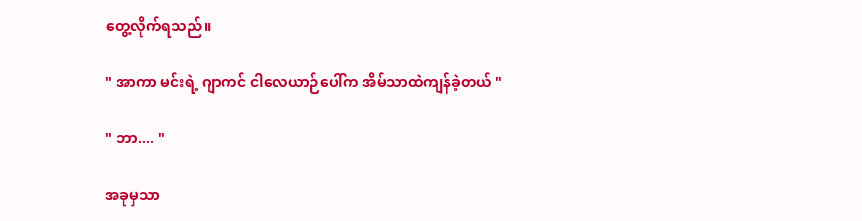တွေ့လိုက်ရသည်။

" အာကာ မင်းရဲ့ ဂျာကင် ငါလေယာဉ်ပေါ်က အိမ်သာထဲကျန်ခဲ့တယ် "

" ဘာ.... "

အခုမှသာ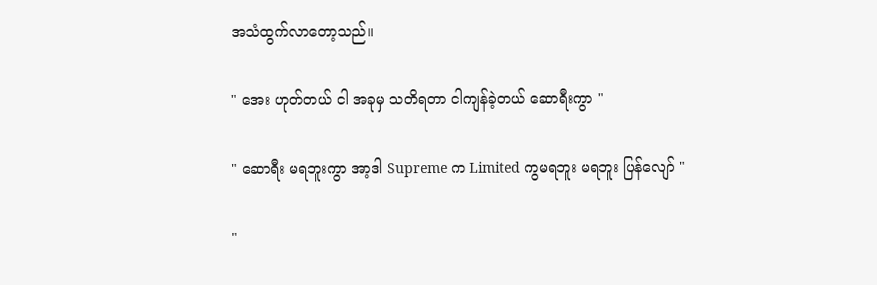အသံထွက်လာတော့သည်။

" အေး ဟုတ်တယ် ငါ အခုမှ သတိရတာ ငါကျန်ခဲ့တယ် ဆောရီးကွာ "

" ဆောရီး မရဘူးကွာ အာ့ဒါ Supreme က Limited ကွမရဘူး မရဘူး ပြန်လျော် "

"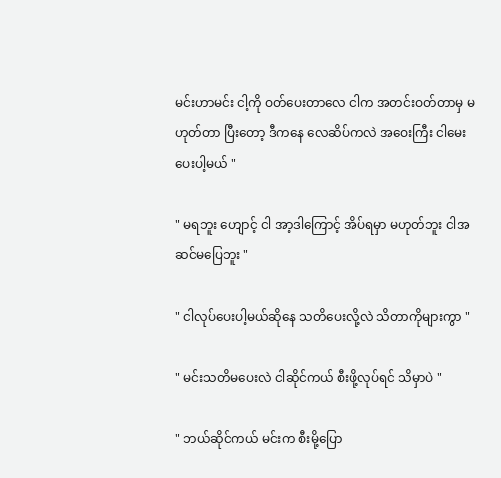မင်းဟာမင်း ငါ့ကို ဝတ်ပေးတာလေ ငါက အတင်းဝတ်တာမှ မဟုတ်တာ ပြီးတော့ ဒီကနေ လေဆိပ်ကလဲ အဝေးကြီး ငါမေးပေးပါ့မယ် "

" မရဘူး ဟျောင့် ငါ အာ့ဒါကြောင့် အိပ်ရမှာ မဟုတ်ဘူး ငါအဆင်မပြေဘူး "

" ငါလုပ်ပေးပါ့မယ်ဆိုနေ သတိပေးလို့လဲ သိတာကိုများကွာ "

" မင်းသတိမပေးလဲ ငါဆိုင်ကယ် စီးဖို့လုပ်ရင် သိမှာပဲ "

" ဘယ်ဆိုင်ကယ် မင်းက စီးမို့ပြော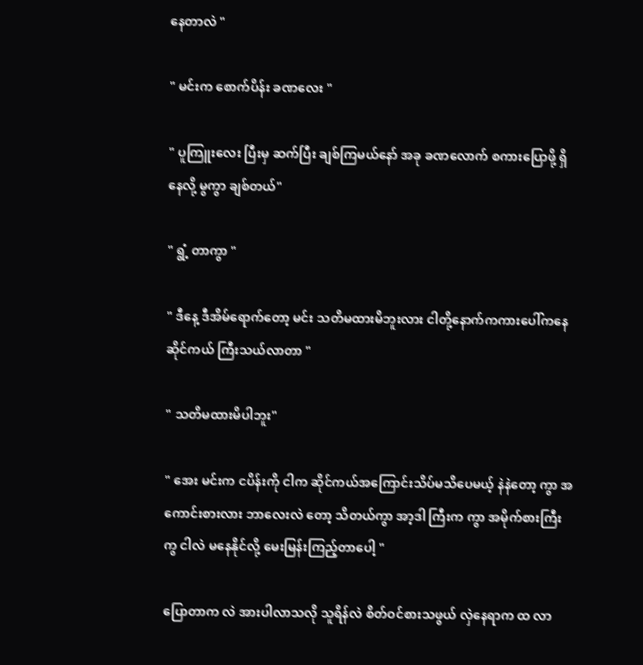နေတာလဲ "

" မင်းက စောက်ပိန်း ခဏလေး "

" ပူကြူးလေး ပြီးမှ ဆက်ပြီး ချစ်ကြမယ်နော် အခု ခဏလောက် စကားပြောဖို့ ရှိနေလို့ မွကွာ ချစ်တယ်"

" ရွံ့ တာကွာ "

" ဒီနေ့ ဒီအိမ်ရောက်‌တော့ မင်း သတိမထားမိဘူးလား ငါတို့နောက်ကကားပေါ်ကနေ ဆိုင်ကယ် ကြီးသယ်လာတာ "

" သတိမထားမိပါဘူး"

" အေး မင်းက ငပိန်းကို ငါက ဆိုင်ကယ်အကြောင်းသိပ်မသိပေမယ့် နဲနဲတော့ ကွာ အကောင်းစားလား ဘာလေးလဲ တော့ သိတယ်ကွာ အာ့ဒါ ကြီးက ကွာ အမိုက်စားကြီးကွ ငါလဲ မနေနိုင်လို့ မေးမြန်းကြည့်တာပေါ့ "

ပြောတာက လဲ အားပါလာသလို သူရိန်လဲ စိတ်ဝင်စားသဖွယ် လှဲနေရာက ထ လာ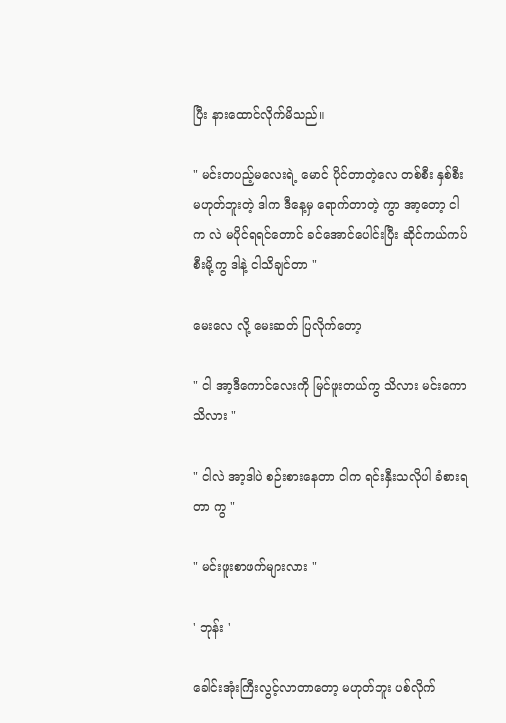ပြီး နားထောင်လိုက်မိသည်။

" မင်းတပည့်မလေးရဲ့ မောင် ပိုင်တာတဲ့လေ တစ်စီး နှစ်စီးမဟုတ်ဘူးတဲ့ ဒါက ဒီနေ့မှ ရောက်တာတဲ့ ကွာ အာ့တော့ ငါက လဲ မပိုင်ရရင်တောင် ခင်အောင်ပေါင်းပြီး ဆိုင်ကယ်ကပ်စီးမို့ကွ ဒါနဲ့ ငါသိချင်တာ "

မေးလေ လို့ မေးဆတ် ပြလိုက်တော့

" ငါ အာ့ဒီကောင်လေးကို မြင်ဖူးတယ်ကွ သိလား မင်းကော သိလား "

" ငါလဲ အာ့ဒါပဲ စဉ်းစားနေတာ ငါက ရင်းနှီးသလိုပါ ခံစားရတာ ကွ "

" မင်းဖူးစာဖက်များလား "

' ဘုန်း '

ခေါင်းအုံးကြီးလွင့်လာတာတော့ မဟုတ်ဘူး ပစ်လိုက်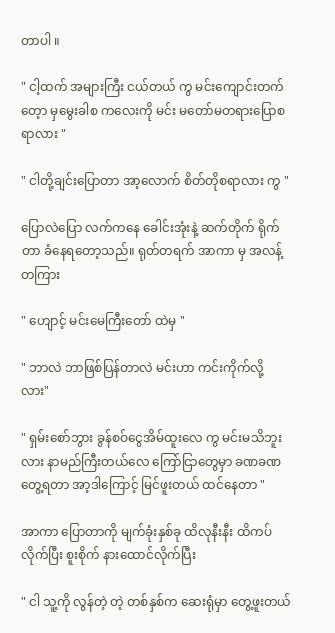တာပါ ။

" ငါ့ထက် အများကြီး ငယ်တယ် ကွ မင်းကျောင်းတက်တေ့ာ မှမွေးခါစ ကလေးကို မင်း မတော်မတရားပြောစရာလား "

" ငါတို့ချင်းပြောတာ အာ့လောက် စိတ်တိုစရာလား ကွ "

ပြောလဲပြော လက်ကနေ ခေါင်းအုံးနဲ့ ဆက်တိုက် ရိုက်တာ ခံနေရတော့သည်။ ရုတ်တရက် အာကာ မှ အလန့်တကြား

" ဟျောင့် မင်းမေကြီးတော် ထဲမှ "

" ဘာလဲ ဘာဖြစ်ပြန်တာလဲ မင်းဟာ ကင်းကိုက်လို့လား"

" ရှမ်းစော်ဘွား ခွန်စဝ်ငွေအိမ်ထူးလေ ကွ မင်းမသိဘူးလား နာမည်ကြီးတယ်လေ ကြော်ငြာတွေမှာ ခဏခဏ တွေ့ရတာ အာ့ဒါကြောင့် မြင်ဖူးတယ် ထင်နေတာ "

အာကာ ပြောတာကို မျက်ခုံးနှစ်ခု ထိလုနီးနီး ထိကပ်လိုက်ပြီး စူးစိုက် နားထောင်လိုက်ပြီး

" ငါ သူ့ကို လွန်တဲ့ တဲ့ တစ်နှစ်က ဆေးရုံမှာ တွေ့ဖူးတယ်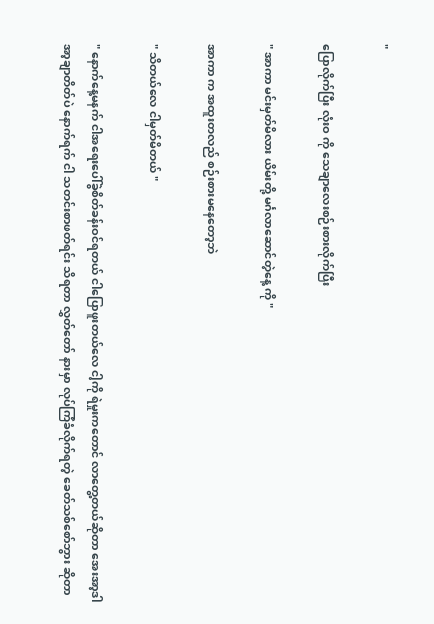"

ပြောလိုက်ပြီး လုံးဝ ကို သေချာလေးစဉ်းစားလိုက်ပြီး

" အာကာ မင်းမှတ်မိလား ယိမ်းတို့ မင်္ဂလာဆောင်တဲ့နေ့ ကို "

အာကာ က အထူးတလည် စဉ်းစားမနေတော့ဘဲ

" သိတယ်လေ ငါမှတ်မိတယ် "

" နောက်နေ့မနက် ငါအရေးပေါ်ခွဲစိတ်ခန်းဝင်ရတယ် ငါပြောဖူးတယ်လေ ငါ့ကို ရဲမှုးကတောင် လာတွေ့တယ်ဆိုတာ အေးအာ့ဒါ အာ့ချာတိတ်ပဲ နောက်ရက် ငါ သတင်းစာဖတ်ရင်း သိရတာ လွှတ်တော် နားမှာ လုပ်ကြံခံလိုက်ရတဲ့ ခေတ်သစ်စော်ဘွား ဆိုတာ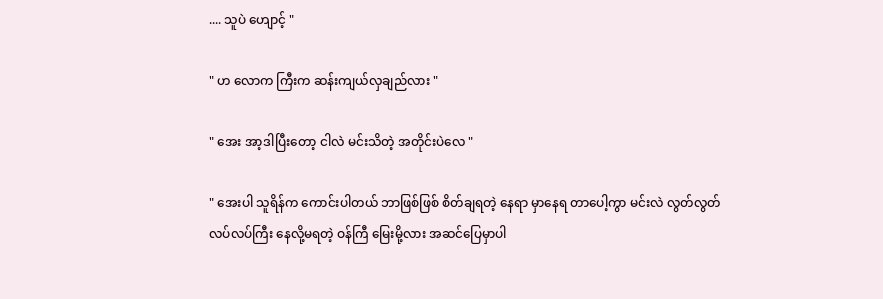.... သူပဲ ဟျောင့် "

" ဟ လောက ကြီးက ဆန်းကျယ်လှချည်လား "

" အေး အာ့ဒါပြီးတော့ ငါလဲ မင်းသိတဲ့ အတိုင်းပဲလေ "

" အေးပါ သူရိန်က ကောင်းပါတယ် ဘာဖြစ်ဖြစ် စိတ်ချရတဲ့ နေရာ မှာနေရ တာပေါ့ကွာ မင်းလဲ လွတ်လွတ်လပ်လပ်ကြီး နေလို့မရတဲ့ ဝန်ကြီ မြေးမို့လား အဆင်ပြေမှာပါ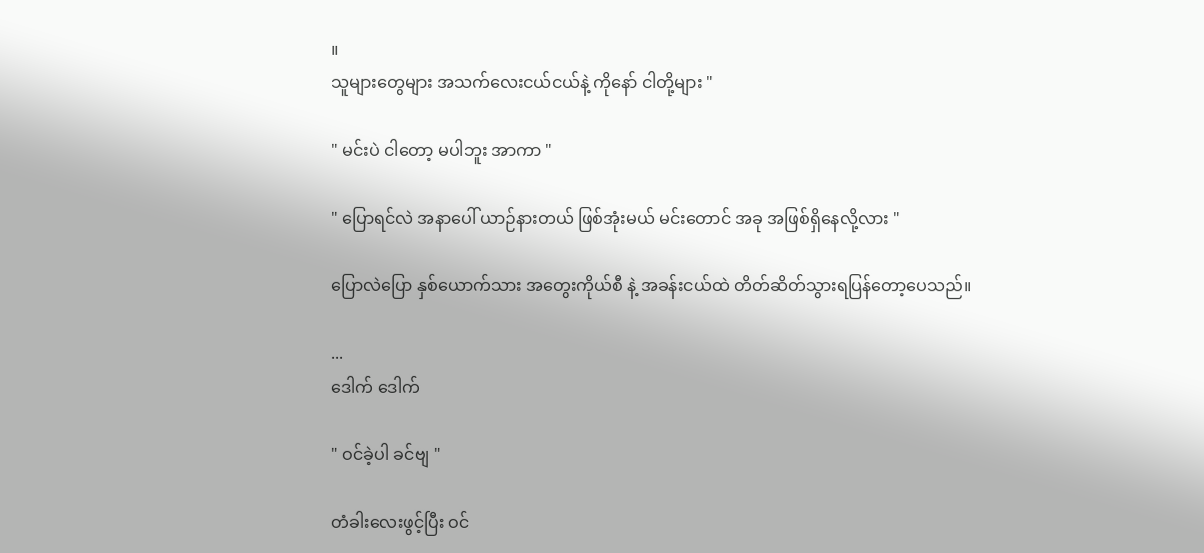။
သူများတွေများ အသက်လေးငယ်ငယ်နဲ့ ကိုနော် ငါတို့များ "

" မင်းပဲ ငါတော့ မပါဘူး အာကာ "

" ပြောရင်လဲ အနာပေါ် ယာဉ်နားတယ် ဖြစ်အုံးမယ် မင်းတောင် အခု အဖြစ်ရှိနေလို့လား "

ပြောလဲပြော နှစ်ယောက်သား အတွေးကိုယ်စီ နဲ့ အခန်းငယ်ထဲ တိတ်ဆိတ်သွားရပြန်တော့ပေသည်။

...
ဒေါက် ဒေါက်

" ဝင်ခဲ့ပါ ခင်ဗျ "

တံခါးလေးဖွင့်ပြီး ဝင်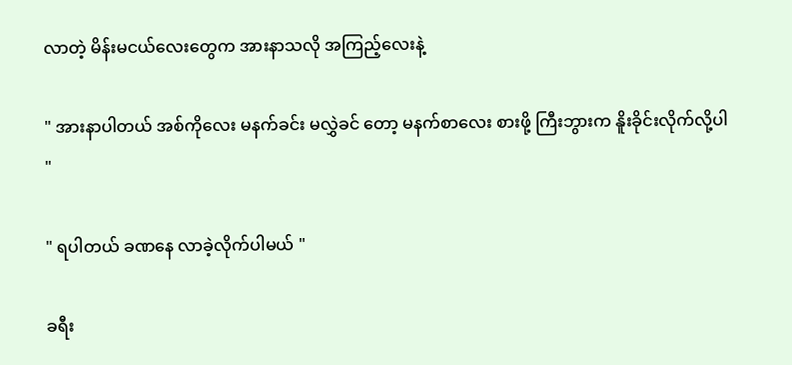လာတဲ့ မိန်းမငယ်လေးတွေက အားနာသလို အကြည့်လေးနဲ့

" အားနာပါတယ် အစ်ကိုလေး မနက်ခင်း မလွှဲခင် တော့ မနက်စာလေး စားဖို့ ကြီးဘွားက နိူးခိုင်းလိုက်လို့ပါ "

" ရပါတယ် ခဏနေ လာခဲ့လိုက်ပါမယ် "

ခရီး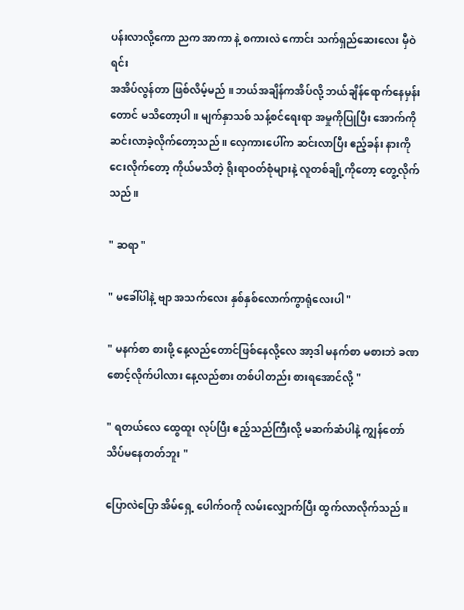ပန်းလာလို့ကော ညက အာကာ နဲ့ စကားလဲ ကောင်း သက်ရှည်ဆေးလေး မှီဝဲရင်း
အအိပ်လွန်တာ ဖြစ်လိမ့်မည် ။ ဘယ်အချိန်ကအိပ်လို့ ဘယ်ချိန်ရောက်နေမှန်းတောင် မသိတော့ပါ ။ မျက်နှာသစ် သန့်စင်ရေးရာ အမှုကိုပြုပြီး အောက်ကို ဆင်းလာခဲ့လိုက်တော့သည် ။ လှေကားပေါ်က ဆင်းလာပြီး ဧည့်ခန်း နားကို ငေးလိုက်တော့ ကိုယ်မသိတဲ့ ရိုးရာဝတ်စုံများနဲ့ လူတစ်ချို့ကိုတော့ တွေ့လိုက်သည်။

" ဆရာ "

" မခေါ်ပါနဲ့ ဗျာ အသက်လေး နှစ်နှစ်လောက်ကွာရုံလေးပါ "

" မနက်စာ စားဖို့ နေ့လည်တောင်ဖြစ်နေလို့လေ အာ့ဒါ မနက်စာ မစားဘဲ ခဏစောင့်လိုက်ပါလား နေ့လည်စား တစ်ပါတည်း စားရအောင်လို့ "

" ရတယ်လေ ထွေထူး လုပ်ပြီး ဧည့်သည်ကြီးလို့ မဆက်ဆံပါနဲ့ ကျွန်တော် သိပ်မနေတတ်ဘူး "

ပြောလဲပြော အိမ်ရှေ့ ပေါက်ဝကို လမ်းလျှောက်ပြီး ထွက်လာလိုက်သည်။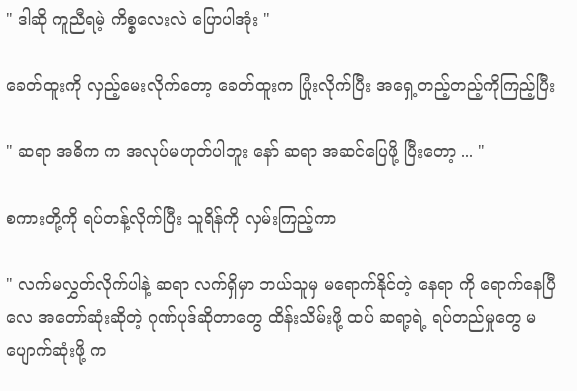" ဒါဆို ကူညီရမဲ့ ကိစ္စလေးလဲ ပြောပါအုံး "

ခေတ်ထူးကို လှည့်မေးလိုက်တော့ ခေတ်ထူးက ပြုံးလိုက်ပြီး အရှေ့တည့်တည့်ကိုကြည့်ပြီး

" ဆရာ အဓိက က အလုပ်မဟုတ်ပါဘူး နော် ဆရာ အဆင်ပြေဖို့ ပြီးတော့ ... "

စကားတို့ကို ရပ်တန့်လိုက်ပြီး သူရိန်ကို လှမ်းကြည့်ကာ

" လက်မလွှတ်လိုက်ပါနဲ့ ဆရာ လက်ရှိမှာ ဘယ်သူမှ မရောက်နိုင်တဲ့ နေရာ ကို ရောက်နေပြီလေ အတော်ဆုံးဆိုတဲ့ ဂုဏ်ပုဒ်ဆိုတာတွေ ထိန်းသိမ်းဖို့ ထပ် ဆရာ့ရဲ့ ရပ်တည်မှုတွေ မပျောက်ဆုံးဖို့ က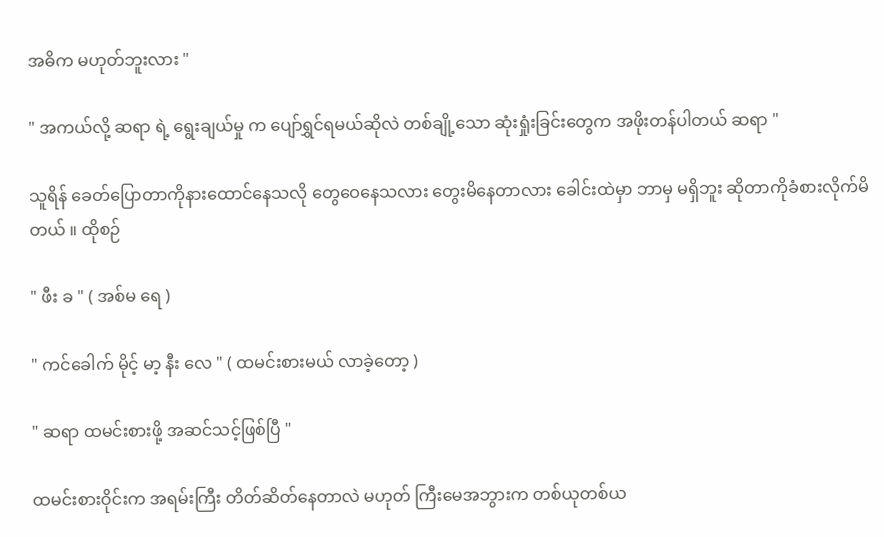အဓိက မဟုတ်ဘူးလား "

" အကယ်လို့ ဆရာ ရဲ့ ရွေးချယ်မှု က ပျော်ရွှင်ရမယ်ဆိုလဲ တစ်ချို့သော ဆုံးရှုံးခြင်းတွေက အဖိုးတန်ပါတယ် ဆရာ "

သူရိန် ခေတ်ပြောတာကိုနားထောင်နေသလို တွေဝေနေသလား တွေးမိနေတာလား ခေါင်းထဲမှာ ဘာမှ မရှိဘူး ဆိုတာကိုခံစားလိုက်မိတယ် ။ ထိုစဉ်

" ဖီး ခ " ( အစ်မ ရေ )

" ကင်ခေါက် မိုင့် မာ့ နီး လေ " ( ထမင်းစားမယ် လာခဲ့တော့ )

" ဆရာ ထမင်းစားဖို့ အဆင်သင့်ဖြစ်ပြီ "

ထမင်းစားဝိုင်းက အရမ်းကြီး တိတ်ဆိတ်နေတာလဲ မဟုတ် ကြီးမေအဘွားက တစ်ယုတစ်ယ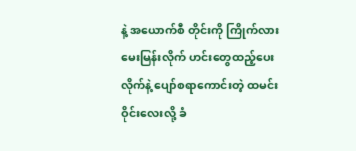နဲ့ အယောက်စီ တိုင်းကို ကြိုက်လားမေးမြန်းလိုက် ဟင်းတွေထည့်ပေးလိုက်နဲ့ ပျော်စရာကောင်းတဲ့ ထမင်းဝိုင်းလေးလို့ ခံ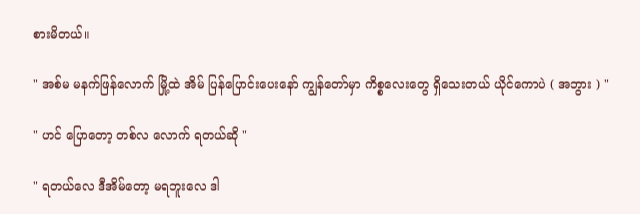စားမိတယ်။

" အစ်မ မနက်ဖြန်လောက် မြို့ထဲ အိမ် ပြန်ပြောင်းပေးနော် ကျွန်တော်မှာ ကိစ္စလေးတွေ ရှိသေးတယ် ယိုင်ကောပဲ ( အဘွား ) "

" ဟင် ပြောတော့ တစ်လ လောက် ရတယ်ဆို "

" ရတယ်လေ ဒီအိမ်တော့ မရဘူးလေ ဒါ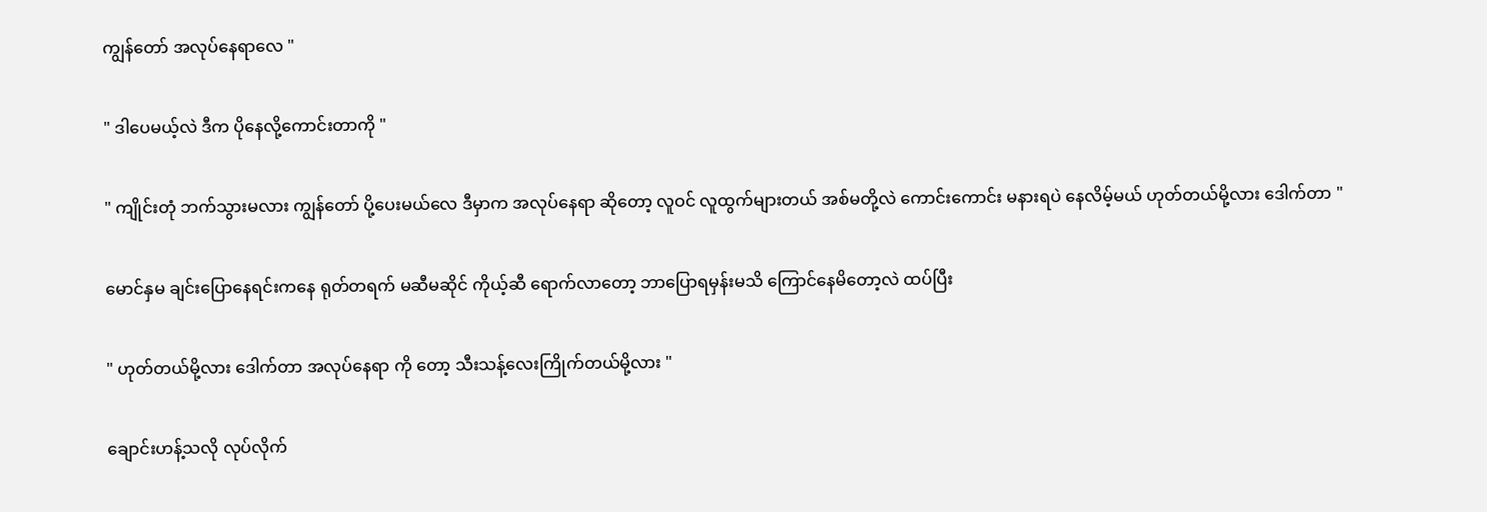ကျွန်တော် အလုပ်နေရာလေ "

" ဒါပေမယ့်လဲ ဒီက ပိုနေလို့ကောင်းတာကို "

" ကျိုင်းတုံ ဘက်သွားမလား ကျွန်တော် ပို့ပေးမယ်လေ ဒီမှာက အလုပ်နေရာ ဆိုတော့ လူဝင် လူထွက်များတယ် အစ်မတို့လဲ ကောင်းကောင်း မနားရပဲ နေလိမ့်မယ် ဟုတ်တယ်မို့လား ဒေါက်တာ "

မောင်နှမ ချင်းပြောနေရင်းကနေ ရုတ်တရက် မဆီမဆိုင် ကိုယ့်ဆီ ရောက်လာတော့ ဘာပြောရမှန်းမသိ ကြောင်နေမိတော့လဲ ထပ်ပြီး

" ဟုတ်တယ်မို့လား ဒေါက်တာ အလုပ်နေရာ ကို တော့ သီးသန့်လေးကြိုက်တယ်မို့လား "

ချောင်းဟန့်သလို လုပ်လိုက်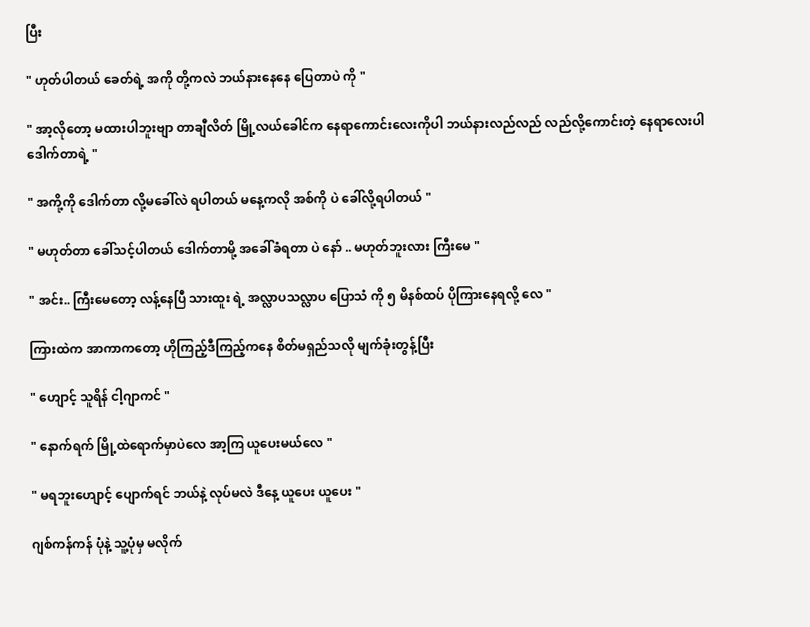ပြီး

" ဟုတ်ပါတယ် ခေတ်ရဲ့ အကို တို့ကလဲ ဘယ်နားနေနေ ပြေတာပဲ ကို "

" အာ့လိုတော့ မထားပါဘူးဗျာ တာချီလိတ် မြို့လယ်ခေါင်က နေရာကောင်းလေးကိုပါ ဘယ်နားလည်လည် လည်လို့ကောင်းတဲ့ နေရာလေးပါ ဒေါက်တာရဲ့ "

" အကို့ကို ဒေါက်တာ လို့မခေါ်လဲ ရပါတယ် မနေ့ကလို အစ်ကို ပဲ ခေါ်လို့ရပါတယ် "

" မဟုတ်တာ ခေါ်သင့်ပါတယ် ဒေါက်တာမို့ အခေါ်ခံရတာ ပဲ နော် .. မဟုတ်ဘူးလား ကြီးမေ "

" အင်း.. ကြီးမေတော့ လန့်နေပြီ သားထူး ရဲ့ အလ္လာပသလ္လာပ ပြောသံ ကို ၅ မိနစ်ထပ် ပိုကြားနေရလို့ လေ "

ကြားထဲက အာကာကတော့ ဟိုကြည့်ဒီကြည့်ကနေ စိတ်မရှည်သလို မျက်ခုံးတွန့်ပြီး

" ဟျောင့် သူရိန် ငါ့ဂျာကင် "

" နောက်ရက် မြို့ထဲရောက်မှာပဲလေ အာ့ကြ ယူပေးမယ်လေ "

" မရဘူးဟျောင့် ပျောက်ရင် ဘယ်နဲ့ လုပ်မလဲ ဒီနေ့ ယူပေး ယူပေး "

ဂျစ်ကန်ကန် ပုံနဲ့ သူ့ပုံမှ မလိုက်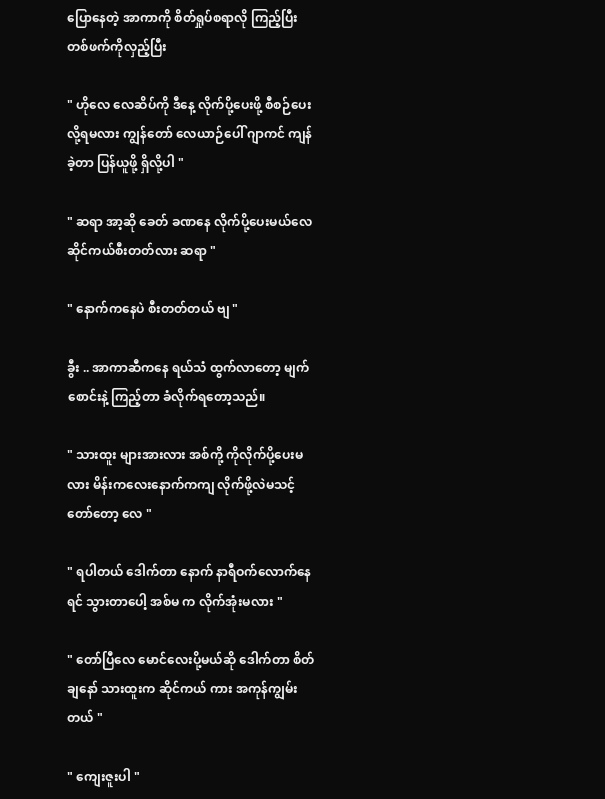ပြောနေတဲ့ အာကာကို စိတ်ရှုပ်စရာလို ကြည့်ပြီး တစ်ဖက်ကိုလှည့်ပြီး

" ဟိုလေ လေဆိပ်ကို ဒီနေ့ လိုက်ပို့ပေးဖို့ စီစဉ်ပေးလို့ရမလား ကျွန်တော် လေယာဉ်ပေါ် ဂျာကင် ကျန်ခဲ့တာ ပြန်ယူဖို့ ရှိလို့ပါ "

" ဆရာ အာ့ဆို ခေတ် ခဏနေ လိုက်ပို့ပေးမယ်လေ ဆိုင်ကယ်စီးတတ်လား ဆရာ "

" နောက်ကနေပဲ စီးတတ်တယ် ဗျ "

ခွီး .. အာကာဆီကနေ ရယ်သံ ထွက်လာတော့ မျက်စောင်းနဲ့ ကြည့်တာ ခံလိုက်ရတော့သည်။

" သားထူး များအားလား အစ်ကို့ ကိုလိုက်ပို့ပေးမလား မိန်းကလေးနောက်ကကျ လိုက်ဖို့လဲမသင့်တော်တော့ လေ "

" ရပါတယ် ဒေါက်တာ နောက် နာရီဝက်လောက်နေရင် သွားတာပေါ့ အစ်မ က လိုက်အုံးမလား "

" တော်ပြီလေ မောင်လေးပို့မယ်ဆို ဒေါက်တာ စိတ်ချနော် သားထူးက ဆိုင်ကယ် ကား အကုန်ကျွမ်းတယ် "

" ကျေးဇူးပါ "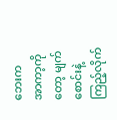ဘေးက အာကာ့ကိုတော့ မျက်စောင်းနဲ့ ကြည့်လိုက်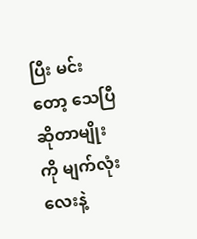ပြီး မင်းတော့ သေပြီဆိုတာမျိုးကို မျက်လုံးလေးနဲ့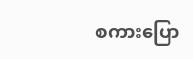စကားပြော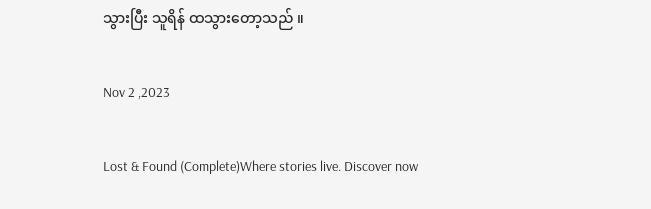သွားပြီး သူရိန် ထသွားတော့သည် ။

Nov 2 ,2023

Lost & Found (Complete)Where stories live. Discover now